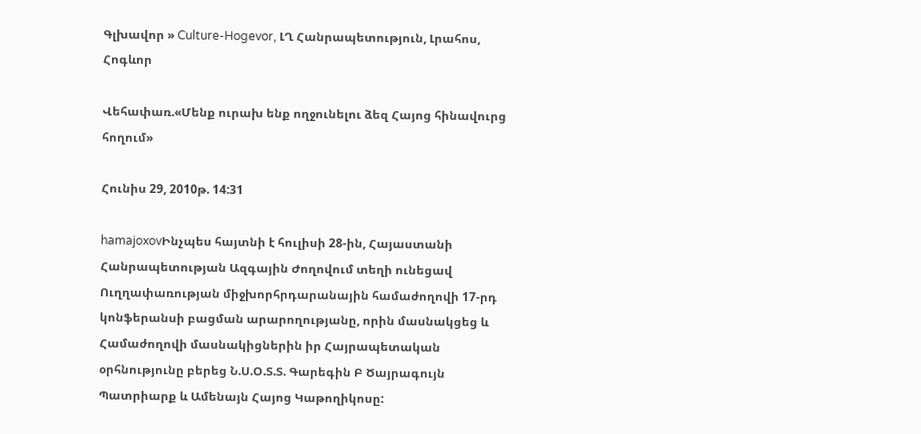Գլխավոր » Culture-Hogevor, ԼՂ Հանրապետություն, Լրահոս, Հոգևոր

Վեհափառ.«Մենք ուրախ ենք ողջունելու ձեզ Հայոց հինավուրց հողում»

Հունիս 29, 2010թ. 14:31

hamajoxovԻնչպես հայտնի է հուլիսի 28-ին, Հայաստանի Հանրապետության Ազգային Ժողովում տեղի ունեցավ Ուղղափառության միջխորհրդարանային համաժողովի 17-րդ կոնֆերանսի բացման արարողությանը, որին մասնակցեց և Համաժողովի մասնակիցներին իր Հայրապետական օրհնությունը բերեց Ն.Ս.Օ.Տ.Տ. Գարեգին Բ Ծայրագույն Պատրիարք և Ամենայն Հայոց Կաթողիկոսը: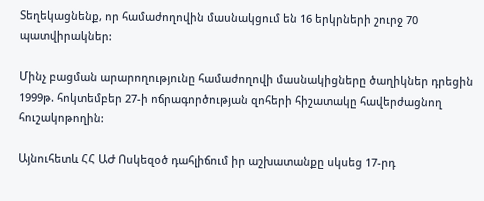Տեղեկացնենք, որ համաժողովին մասնակցում են 16 երկրների շուրջ 70 պատվիրակներ:

Մինչ բացման արարողությունը համաժողովի մասնակիցները ծաղիկներ դրեցին 1999թ. հոկտեմբեր 27-ի ոճրագործության զոհերի հիշատակը հավերժացնող հուշակոթողին:

Այնուհետև ՀՀ ԱԺ Ոսկեզօծ դահլիճում իր աշխատանքը սկսեց 17-րդ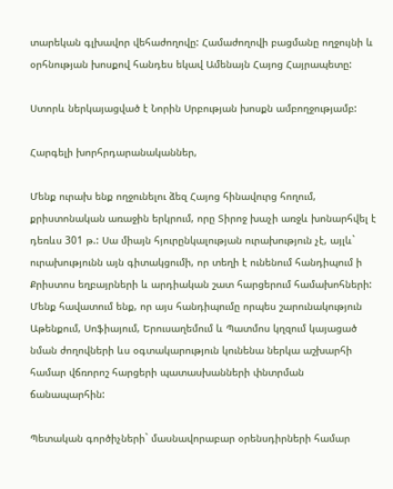տարեկան գլխավոր վեհաժողովը: Համաժողովի բացմանը ողջույնի և օրհնության խոսքով հանդես եկավ Ամենայն Հայոց Հայրապետը:

Ստորև ներկայացված է Նորին Սրբության խոսքն ամբողջությամբ:

Հարգելի խորհրդարանականներ,

Մենք ուրախ ենք ողջունելու ձեզ Հայոց հինավուրց հողում, քրիստոնական առաջին երկրում, որը Տիրոջ խաչի առջև խոնարհվել է դեռևս 301 թ.: Սա միայն հյուրընկալության ուրախություն չէ, այլև` ուրախությունն այն գիտակցումի, որ տեղի է ունենում հանդիպում ի Քրիստոս եղբայրների և արդիական շատ հարցերում համախոհների: Մենք հավատում ենք, որ այս հանդիպումը որպես շարունակություն Աթենքում, Սոֆիայում, Երուսաղեմում և Պատմոս կղզում կայացած նման ժողովների ևս օգտակարություն կունենա ներկա աշխարհի համար վճռորոշ հարցերի պատասխանների փնտրման ճանապարհին:

Պետական գործիչների` մասնավորաբար օրենսդիրների համար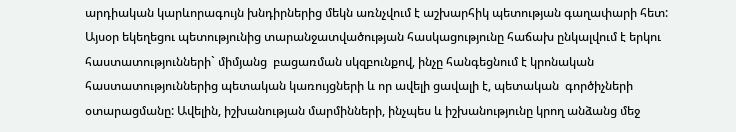արդիական կարևորագույն խնդիրներից մեկն առնչվում է աշխարհիկ պետության գաղափարի հետ: Այսօր եկեղեցու պետությունից տարանջատվածության հասկացությունը հաճախ ընկալվում է երկու հաստատությունների` միմյանց  բացառման սկզբունքով, ինչը հանգեցնում է կրոնական հաստատություններից պետական կառույցների և որ ավելի ցավալի է, պետական  գործիչների օտարացմանը: Ավելին, իշխանության մարմինների, ինչպես և իշխանությունը կրող անձանց մեջ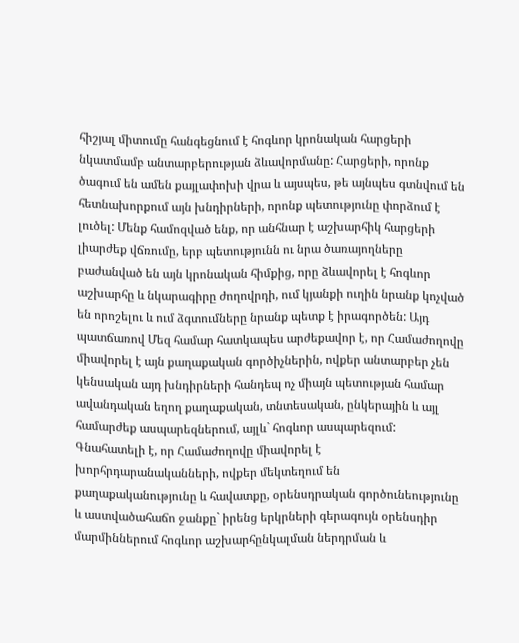հիշյալ միտումը հանգեցնում է հոգևոր կրոնական հարցերի նկատմամբ անտարբերության ձևավորմանը: Հարցերի, որոնք ծագում են ամեն քայլափոխի վրա և այսպես, թե այնպես գտնվում են հետնախորքում այն խնդիրների, որոնք պետությունը փորձում է լուծել: Մենք համոզված ենք, որ անհնար է աշխարհիկ հարցերի լիարժեք վճռումը, երբ պետությունն ու նրա ծառայողները բաժանված են այն կրոնական հիմքից, որը ձևավորել է հոգևոր աշխարհը և նկարագիրը ժողովրդի, ում կյանքի ուղին նրանք կոչված են որոշելու և ում ձգտումները նրանք պետք է իրագործեն: Այդ պատճառով Մեզ համար հատկապես արժեքավոր է, որ Համաժողովը միավորել է այն քաղաքական գործիչներին, ովքեր անտարբեր չեն կենսական այդ խնդիրների հանդեպ ոչ միայն պետության համար ավանդական եղող քաղաքական, տնտեսական, ընկերային և այլ համարժեք ասպարեզներում, այլև` հոգևոր ասպարեզում: Գնահատելի է, որ Համաժողովը միավորել է խորհրդարանականների, ովքեր մեկտեղում են քաղաքականությունը և հավատքը, օրենսդրական գործունեությունը և աստվածահաճո ջանքը` իրենց երկրների գերագույն օրենսդիր մարմիններում հոգևոր աշխարհընկալման ներդրման և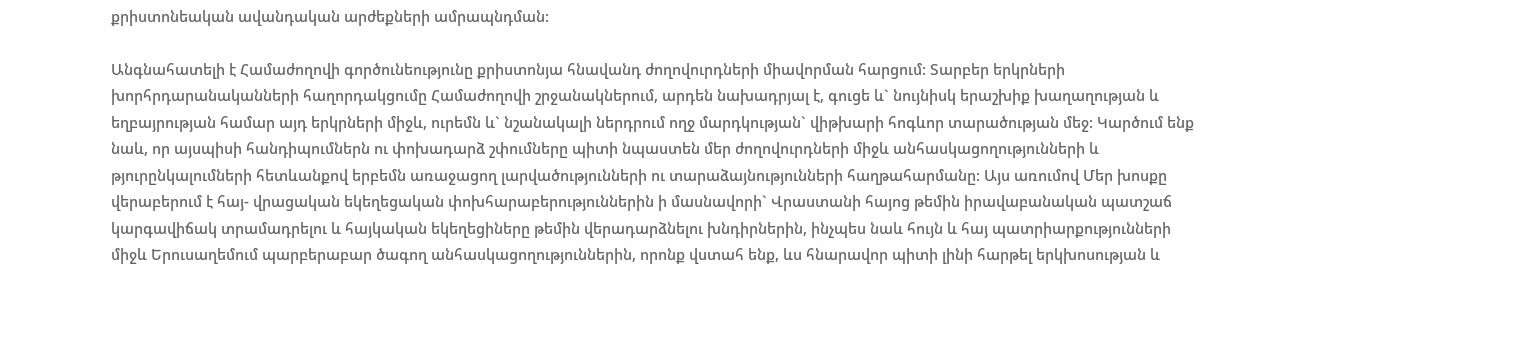քրիստոնեական ավանդական արժեքների ամրապնդման:

Անգնահատելի է Համաժողովի գործունեությունը քրիստոնյա հնավանդ ժողովուրդների միավորման հարցում: Տարբեր երկրների խորհրդարանականների հաղորդակցումը Համաժողովի շրջանակներում, արդեն նախադրյալ է, գուցե և` նույնիսկ երաշխիք խաղաղության և եղբայրության համար այդ երկրների միջև, ուրեմն և` նշանակալի ներդրում ողջ մարդկության` վիթխարի հոգևոր տարածության մեջ: Կարծում ենք նաև, որ այսպիսի հանդիպումներն ու փոխադարձ շփումները պիտի նպաստեն մեր ժողովուրդների միջև անհասկացողությունների և թյուրընկալումների հետևանքով երբեմն առաջացող լարվածությունների ու տարաձայնությունների հաղթահարմանը: Այս առումով Մեր խոսքը վերաբերում է հայ- վրացական եկեղեցական փոխհարաբերություններին ի մասնավորի` Վրաստանի հայոց թեմին իրավաբանական պատշաճ կարգավիճակ տրամադրելու և հայկական եկեղեցիները թեմին վերադարձնելու խնդիրներին, ինչպես նաև հույն և հայ պատրիարքությունների միջև Երուսաղեմում պարբերաբար ծագող անհասկացողություններին, որոնք վստահ ենք, ևս հնարավոր պիտի լինի հարթել երկխոսության և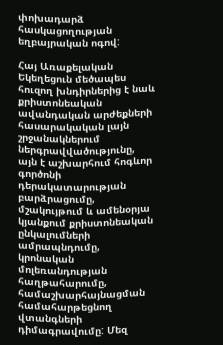փոխադարձ հասկացողության եղբայրական ոգով:

Հայ Առաքելական Եկեղեցուն մեծապես հուզող խնդիրներից է նաև քրիստոնեական ավանդական արժեքների հասարակական լայն շրջանակներում ներգրավվածությունը, այն է աշխարհում հոգևոր գործոնի դերակատարության բարձրացումը, մշակույթում և ամենօրյա կյանքում քրիստոնեական ընկալումների ամրապնդումը, կրոնական մոլեռանդության հաղթահարումը, համաշխարհայնացման համահարթեցնող վտանգների դիմագրավումը: Մեզ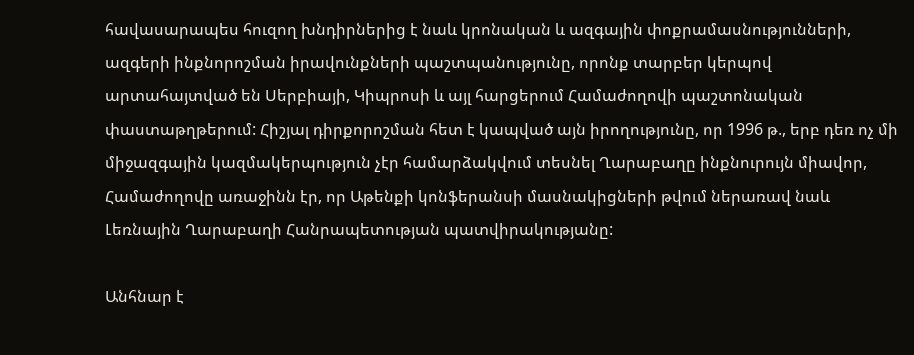հավասարապես հուզող խնդիրներից է նաև կրոնական և ազգային փոքրամասնությունների, ազգերի ինքնորոշման իրավունքների պաշտպանությունը, որոնք տարբեր կերպով արտահայտված են Սերբիայի, Կիպրոսի և այլ հարցերում Համաժողովի պաշտոնական փաստաթղթերում: Հիշյալ դիրքորոշման հետ է կապված այն իրողությունը, որ 1996 թ., երբ դեռ ոչ մի միջազգային կազմակերպություն չէր համարձակվում տեսնել Ղարաբաղը ինքնուրույն միավոր, Համաժողովը առաջինն էր, որ Աթենքի կոնֆերանսի մասնակիցների թվում ներառավ նաև Լեռնային Ղարաբաղի Հանրապետության պատվիրակությանը:

Անհնար է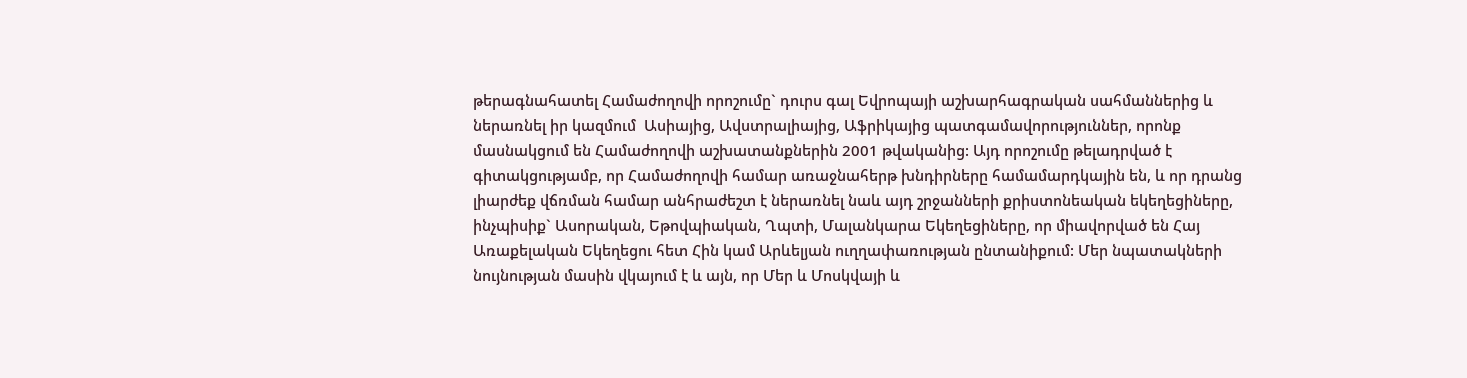թերագնահատել Համաժողովի որոշումը` դուրս գալ Եվրոպայի աշխարհագրական սահմաններից և ներառնել իր կազմում  Ասիայից, Ավստրալիայից, Աֆրիկայից պատգամավորություններ, որոնք մասնակցում են Համաժողովի աշխատանքներին 2001 թվականից: Այդ որոշումը թելադրված է գիտակցությամբ, որ Համաժողովի համար առաջնահերթ խնդիրները համամարդկային են, և որ դրանց լիարժեք վճռման համար անհրաժեշտ է ներառնել նաև այդ շրջանների քրիստոնեական եկեղեցիները, ինչպիսիք` Ասորական, Եթովպիական, Ղպտի, Մալանկարա Եկեղեցիները, որ միավորված են Հայ Առաքելական Եկեղեցու հետ Հին կամ Արևելյան ուղղափառության ընտանիքում: Մեր նպատակների նույնության մասին վկայում է և այն, որ Մեր և Մոսկվայի և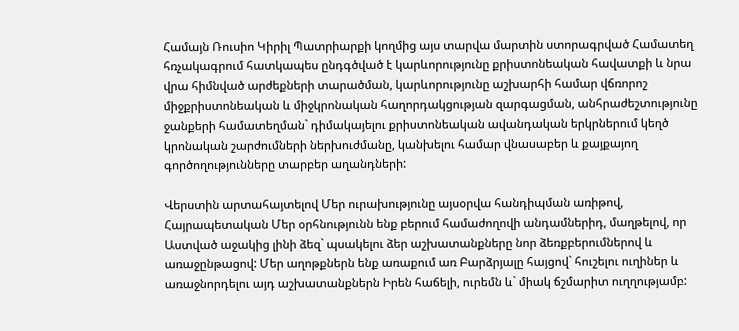Համայն Ռուսիո Կիրիլ Պատրիարքի կողմից այս տարվա մարտին ստորագրված Համատեղ հռչակագրում հատկապես ընդգծված է կարևորությունը քրիստոնեական հավատքի և նրա վրա հիմնված արժեքների տարածման, կարևորությունը աշխարհի համար վճռորոշ միջքրիստոնեական և միջկրոնական հաղորդակցության զարգացման, անհրաժեշտությունը ջանքերի համատեղման` դիմակայելու քրիստոնեական ավանդական երկրներում կեղծ կրոնական շարժումների ներխուժմանը, կանխելու համար վնասաբեր և քայքայող գործողությունները տարբեր աղանդների:

Վերստին արտահայտելով Մեր ուրախությունը այսօրվա հանդիպման առիթով, Հայրապետական Մեր օրհնությունն ենք բերում համաժողովի անդամներիդ, մաղթելով, որ Աստված աջակից լինի ձեզ` պսակելու ձեր աշխատանքները նոր ձեռքբերումներով և առաջընթացով: Մեր աղոթքներն ենք առաքում առ Բարձրյալը հայցով` հուշելու ուղիներ և առաջնորդելու այդ աշխատանքներն Իրեն հաճելի, ուրեմն և` միակ ճշմարիտ ուղղությամբ: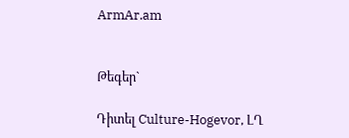ArmAr.am


Թեգեր`

Դիտել Culture-Hogevor, ԼՂ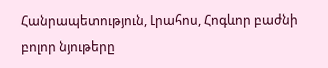Հանրապետություն, Լրահոս, Հոգևոր բաժնի բոլոր նյութերը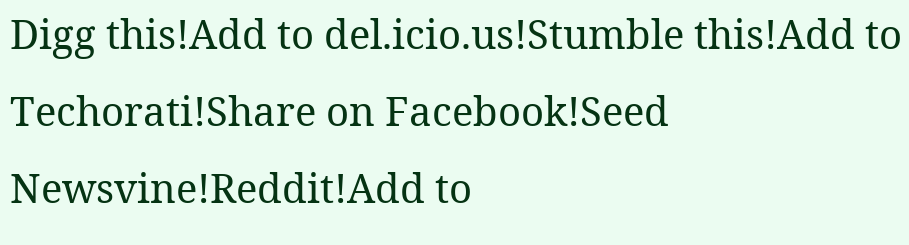Digg this!Add to del.icio.us!Stumble this!Add to Techorati!Share on Facebook!Seed Newsvine!Reddit!Add to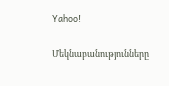Yahoo!

Մեկնաբանությունները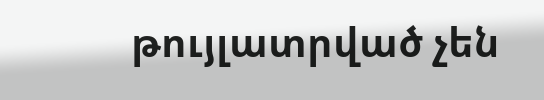թույլատրված չեն